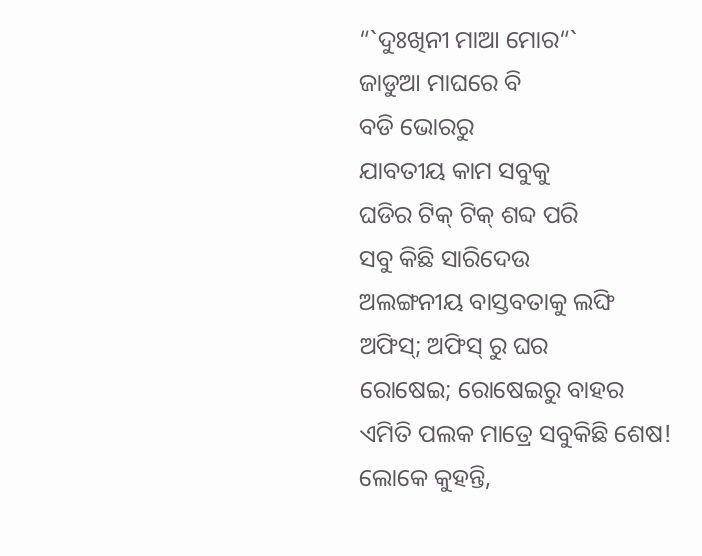“`ଦୁଃଖିନୀ ମାଆ ମୋର“`
ଜାଡୁଆ ମାଘରେ ବି
ବଡି ଭୋରରୁ
ଯାବତୀୟ କାମ ସବୁକୁ
ଘଡିର ଟିକ୍ ଟିକ୍ ଶବ୍ଦ ପରି
ସବୁ କିଛି ସାରିଦେଉ
ଅଲଙ୍ଗନୀୟ ବାସ୍ତବତାକୁ ଲଙ୍ଘି
ଅଫିସ୍; ଅଫିସ୍ ରୁ ଘର
ରୋଷେଇ; ରୋଷେଇରୁ ବାହର
ଏମିତି ପଲକ ମାତ୍ରେ ସବୁକିଛି ଶେଷ!
ଲୋକେ କୁହନ୍ତି,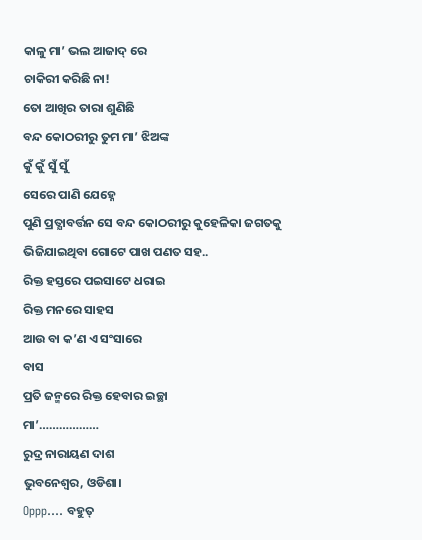କାଳୁ ମା’ ଭଲ ଆଜାଦ୍ ରେ
ଚାକିରୀ କରିଛି ନା!
ତୋ ଆଖିର ତାରା ଶୁଣିଛି
ବନ୍ଦ କୋଠରୀରୁ ତୁମ ମା’ ଝିଅଙ୍କ
କୁଁ କୁଁ ସୁଁ ସୁଁ
ସେରେ ପାଣି ଯେହ୍ନେ
ପୁଣି ପ୍ରତ୍ଯାବର୍ତ୍ତନ ସେ ବନ୍ଦ କୋଠରୀରୁ କୁହେଳିକା ଜଗତକୁ
ଭିଜିଯାଇଥିବା ଗୋଟେ ପାଖ ପଣତ ସହ..
ରିକ୍ତ ହସ୍ତରେ ପଇସାଟେ ଧରାଇ
ରିକ୍ତ ମନରେ ସାହସ
ଆଉ ବା କ’ଣ ଏ ସଂସାରେ
ବାସ
ପ୍ରତି ଜନ୍ମରେ ରିକ୍ତ ହେବାର ଇଚ୍ଛା
ମା’………………
ରୁଦ୍ର ନାରାୟଣ ଦାଶ
ଭୁବନେଶ୍ବର, ଓଡିଶା।
Oppp…. ବହୁତ୍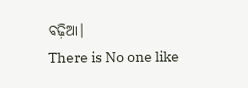ବଢ଼ିଆ।
There is No one like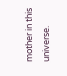mother in this universe.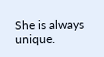She is always unique.